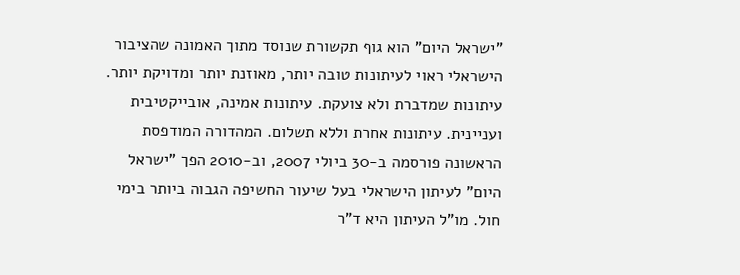"ישראל היום" הוא גוף תקשורת שנוסד מתוך האמונה שהציבור הישראלי ראוי לעיתונות טובה יותר, מאוזנת יותר ומדויקת יותר. עיתונות שמדברת ולא צועקת. עיתונות אמינה, אובייקטיבית ועניינית. עיתונות אחרת וללא תשלום. המהדורה המודפסת הראשונה פורסמה ב-30 ביולי 2007, וב-2010 הפך "ישראל היום" לעיתון הישראלי בעל שיעור החשיפה הגבוה ביותר בימי חול. מו"ל העיתון היא ד"ר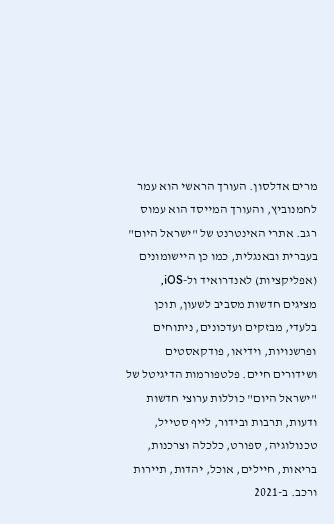מרים אדלסון. העורך הראשי הוא עמר לחמנוביץ, והעורך המייסד הוא עמוס רגב. אתרי האינטרנט של "ישראל היום" בעברית ובאנגלית, כמו כן היישומונים (אפליקציות) לאנדרואיד ול-iOS, מציגים חדשות מסביב לשעון, תוכן בלעדי, מבזקים ועדכונים, ניתוחים ופרשנויות, וידיאו, פודקאסטים ושידורים חיים. פלטפורמות הדיגיטל של "ישראל היום" כוללות ערוצי חדשות ודעות, תרבות ובידור, לייף סטייל, טכנולוגיה, ספורט, כלכלה וצרכנות, בריאות, חיילים, אוכל, יהדות, תיירות ורכב. ב-2021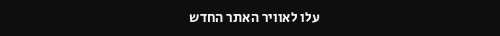עלו לאוויר האתר החדש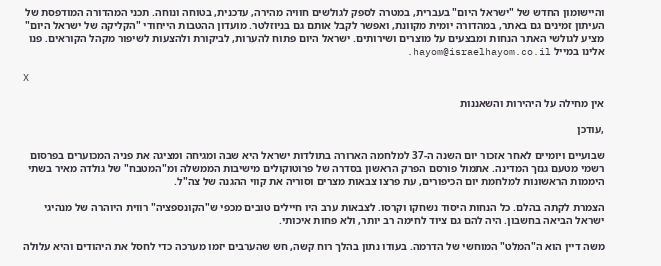והיישומון החדש של "ישראל היום" בעברית, במטרה לספק לגולשים חוויה מהירה, עדכנית, בטוחה ונוחה. תכני המהדורה המודפסת של העיתון זמינים גם באתר, במהדורה יומית מקוונת, ואפשר לקבל אותם גם בניוזלטר. מועדון ההטבות הייחודי "הקליקה של ישראל היום" מציע לגולשי האתר הנחות ומבצעים על מוצרים ושירותים. ישראל היום פתוח להערות, לביקורת ולהצעות לשיפור מקהל הקוראים. פנו אלינו במייל hayom@israelhayom.co.il.

X

אין מחילה על היהירות והשאננות

,עודכן

שבועיים ויומיים לאחר אזכור יום השנה ה-37 למלחמה הארורה בתולדות ישראל היא שבה ומגיחה ומציגה את פניה המכוערים בפרסום רשמי מטעם גנזך המדינה. אתמול פורסם הפרק הראשון בסדרה של פרוטוקולים מישיבות הממשלה ומ"המטבח" של גולדה מאיר בשתי היממות הראשונות למלחמת יום הכיפורים, עת פרצו צבאות מצרים וסוריה את קווי ההגנה של צה"ל.

הצמרת לקתה בהלם. כל הנחות היסוד נשחקו וקרסו. לצבאות ערב היו חיילים טובים מכפי ש"הקונספציה" רווית היוהרה של מנהיגי ישראל הביאה בחשבון. היה להם גם ציוד לחימה רב יותר, ולא פחות איכותי.

משה דיין הוא ה"המלט" המוחשי של הדרמה. בעודו נתון בהלך רוח קשה, חש שהערבים יזמו מערכה כדי לחסל את היהודים והיא עלולה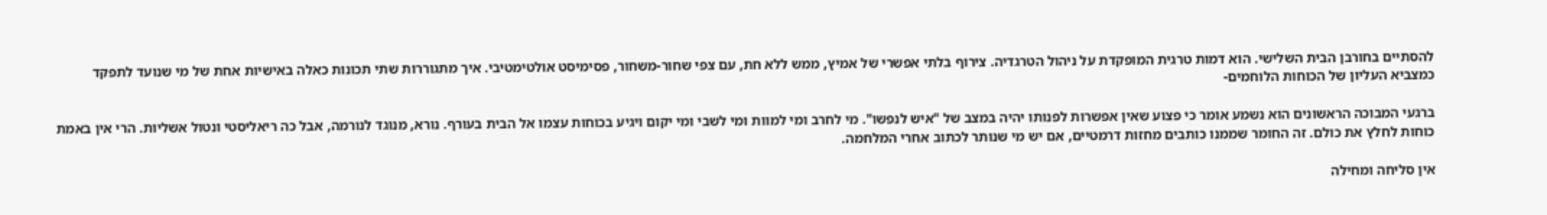להסתיים בחורבן הבית השלישי. הוא דמות טרגית המופקדת על ניהול הטרגדיה. צירוף בלתי אפשרי של אמיץ, ממש ללא חת, עם צפי שחור-משחור, פסימיסט אולטימטיבי. איך מתגוררות שתי תכונות כאלה באישיות אחת של מי שנועד לתפקד כמצביא העליון של הכוחות הלוחמים-

ברגעי המבוכה הראשונים הוא נשמע אומר כי פצוע שאין אפשרות לפנותו יהיה במצב של "איש לנפשו". מי לחרב ומי למוות ומי לשבי ומי יקום ויגיע בכוחות עצמו אל הבית בעורף. נורא, מנוגד לנורמה, אבל כה ריאליסטי ונטול אשליות. הרי אין באמת כוחות לחלץ את כולם. זה החומר שממנו כותבים מחזות דרמטיים, אם יש מי שנותר לכתוב אחרי המלחמה.

אין סליחה ומחילה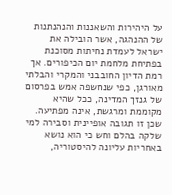על היהירות והשאננות והנהנתנות של ההנהגה, אשר הובילה את ישראל לעמדת נחיתות מסוכנת בפתיחת מלחמת יום הכיפורים. אך רמת הדיון החובבני והמקרי והבלתי מאורגן, כפי שנחשפה אמש בפרסום של גנזך המדינה, ככל שהיא מקוממת ומרגשת, אינה מפתיעה. שכן זו תגובה אופיינית וסבירה למי שלקה בהלם וחש כי הוא נושא באחריות עליונה להיסטוריה,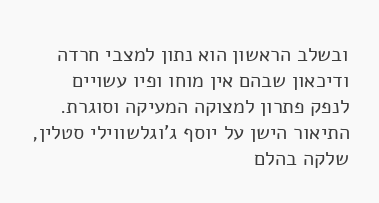ובשלב הראשון הוא נתון למצבי חרדה ודיכאון שבהם אין מוחו ופיו עשויים לנפק פתרון למצוקה המעיקה וסוגרת. התיאור הישן על יוסף ג'וגלשווילי סטלין, שלקה בהלם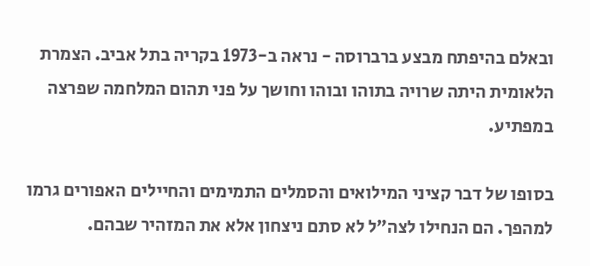ובאלם בהיפתח מבצע ברברוסה - נראה ב-1973 בקריה בתל אביב. הצמרת הלאומית היתה שרויה בתוהו ובוהו וחושך על פני תהום המלחמה שפרצה במפתיע.

בסופו של דבר קציני המילואים והסמלים התמימים והחיילים האפורים גרמו למהפך. הם הנחילו לצה"ל לא סתם ניצחון אלא את המזהיר שבהם.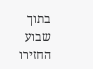בתוך שבוע החזירו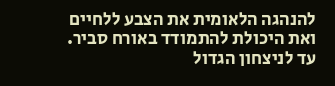להנהגה הלאומית את הצבע ללחיים ואת היכולת להתמודד באורח סביר. עד לניצחון הגדול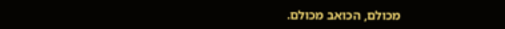מכולם, הכואב מכולם.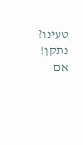טעינו? נתקן! אם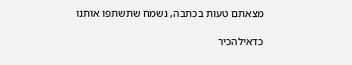מצאתם טעות בכתבה, נשמח שתשתפו אותנו

כדאילהכיר